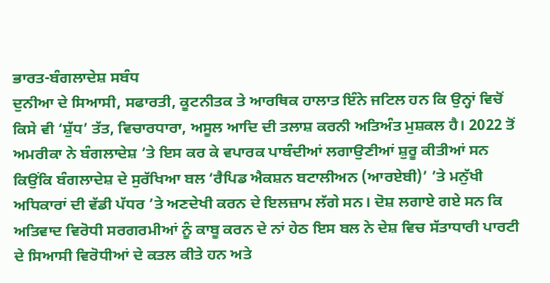ਭਾਰਤ-ਬੰਗਲਾਦੇਸ਼ ਸਬੰਧ
ਦੁਨੀਆ ਦੇ ਸਿਆਸੀ, ਸਫਾਰਤੀ, ਕੂਟਨੀਤਕ ਤੇ ਆਰਥਿਕ ਹਾਲਾਤ ਇੰਨੇ ਜਟਿਲ ਹਨ ਕਿ ਉਨ੍ਹਾਂ ਵਿਚੋਂ ਕਿਸੇ ਵੀ ‘ਸ਼ੁੱਧ’ ਤੱਤ, ਵਿਚਾਰਧਾਰਾ, ਅਸੂਲ ਆਦਿ ਦੀ ਤਲਾਸ਼ ਕਰਨੀ ਅਤਿਅੰਤ ਮੁਸ਼ਕਲ ਹੈ। 2022 ਤੋਂ ਅਮਰੀਕਾ ਨੇ ਬੰਗਲਾਦੇਸ਼ ’ਤੇ ਇਸ ਕਰ ਕੇ ਵਪਾਰਕ ਪਾਬੰਦੀਆਂ ਲਗਾਉਣੀਆਂ ਸ਼ੁਰੂ ਕੀਤੀਆਂ ਸਨ ਕਿਉਂਕਿ ਬੰਗਲਾਦੇਸ਼ ਦੇ ਸੁਰੱਖਿਆ ਬਲ ‘ਰੈਪਿਡ ਐਕਸ਼ਨ ਬਟਾਲੀਅਨ (ਆਰਏਬੀ)’ ’ਤੇ ਮਨੁੱਖੀ ਅਧਿਕਾਰਾਂ ਦੀ ਵੱਡੀ ਪੱਧਰ ’ਤੇ ਅਣਦੇਖੀ ਕਰਨ ਦੇ ਇਲਜ਼ਾਮ ਲੱਗੇ ਸਨ। ਦੋਸ਼ ਲਗਾਏ ਗਏ ਸਨ ਕਿ ਅਤਿਵਾਦ ਵਿਰੋਧੀ ਸਰਗਰਮੀਆਂ ਨੂੰ ਕਾਬੂ ਕਰਨ ਦੇ ਨਾਂ ਹੇਠ ਇਸ ਬਲ ਨੇ ਦੇਸ਼ ਵਿਚ ਸੱਤਾਧਾਰੀ ਪਾਰਟੀ ਦੇ ਸਿਆਸੀ ਵਿਰੋਧੀਆਂ ਦੇ ਕਤਲ ਕੀਤੇ ਹਨ ਅਤੇ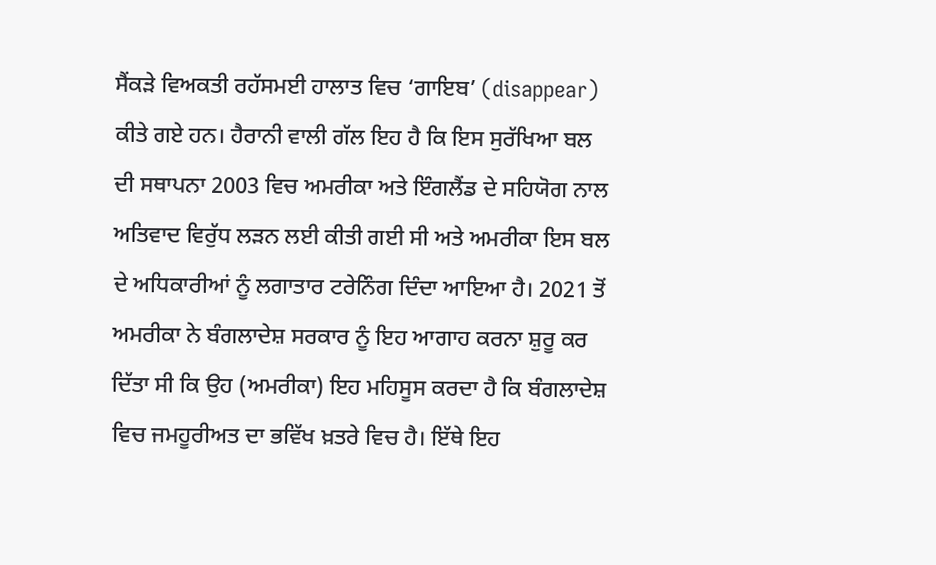ਸੈਂਕੜੇ ਵਿਅਕਤੀ ਰਹੱਸਮਈ ਹਾਲਾਤ ਵਿਚ ‘ਗਾਇਬ’ (disappear) ਕੀਤੇ ਗਏ ਹਨ। ਹੈਰਾਨੀ ਵਾਲੀ ਗੱਲ ਇਹ ਹੈ ਕਿ ਇਸ ਸੁਰੱਖਿਆ ਬਲ ਦੀ ਸਥਾਪਨਾ 2003 ਵਿਚ ਅਮਰੀਕਾ ਅਤੇ ਇੰਗਲੈਂਡ ਦੇ ਸਹਿਯੋਗ ਨਾਲ ਅਤਿਵਾਦ ਵਿਰੁੱਧ ਲੜਨ ਲਈ ਕੀਤੀ ਗਈ ਸੀ ਅਤੇ ਅਮਰੀਕਾ ਇਸ ਬਲ ਦੇ ਅਧਿਕਾਰੀਆਂ ਨੂੰ ਲਗਾਤਾਰ ਟਰੇਨਿੰਗ ਦਿੰਦਾ ਆਇਆ ਹੈ। 2021 ਤੋਂ ਅਮਰੀਕਾ ਨੇ ਬੰਗਲਾਦੇਸ਼ ਸਰਕਾਰ ਨੂੰ ਇਹ ਆਗਾਹ ਕਰਨਾ ਸ਼ੁਰੂ ਕਰ ਦਿੱਤਾ ਸੀ ਕਿ ਉਹ (ਅਮਰੀਕਾ) ਇਹ ਮਹਿਸੂਸ ਕਰਦਾ ਹੈ ਕਿ ਬੰਗਲਾਦੇਸ਼ ਵਿਚ ਜਮਹੂਰੀਅਤ ਦਾ ਭਵਿੱਖ ਖ਼ਤਰੇ ਵਿਚ ਹੈ। ਇੱਥੇ ਇਹ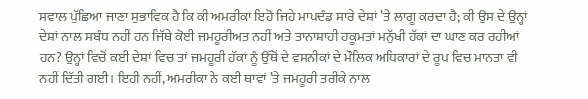ਸਵਾਲ ਪੁੱਛਿਆ ਜਾਣਾ ਸੁਭਾਵਿਕ ਹੈ ਕਿ ਕੀ ਅਮਰੀਕਾ ਇਹੋ ਜਿਹੇ ਮਾਪਦੰਡ ਸਾਰੇ ਦੇਸ਼ਾਂ ’ਤੇ ਲਾਗੂ ਕਰਦਾ ਹੈ; ਕੀ ਉਸ ਦੇ ਉਨ੍ਹਾਂ ਦੇਸ਼ਾਂ ਨਾਲ ਸਬੰਧ ਨਹੀਂ ਹਨ ਜਿੱਥੇ ਕੋਈ ਜਮਹੂਰੀਅਤ ਨਹੀਂ ਅਤੇ ਤਾਨਾਸ਼ਾਹੀ ਹਕੂਮਤਾਂ ਮਨੁੱਖੀ ਹੱਕਾਂ ਦਾ ਘਾਣ ਕਰ ਰਹੀਆਂ ਹਨ? ਉਨ੍ਹਾਂ ਵਿਚੋਂ ਕਈ ਦੇਸ਼ਾਂ ਵਿਚ ਤਾਂ ਜਮਹੂਰੀ ਹੱਕਾਂ ਨੂੰ ਉੱਥੋਂ ਦੇ ਵਸਨੀਕਾਂ ਦੇ ਮੌਲਿਕ ਅਧਿਕਾਰਾਂ ਦੇ ਰੂਪ ਵਿਚ ਮਾਨਤਾ ਵੀ ਨਹੀਂ ਦਿੱਤੀ ਗਈ। ਇਹੀ ਨਹੀਂ, ਅਮਰੀਕਾ ਨੇ ਕਈ ਥਾਵਾਂ ’ਤੇ ਜਮਹੂਰੀ ਤਰੀਕੇ ਨਾਲ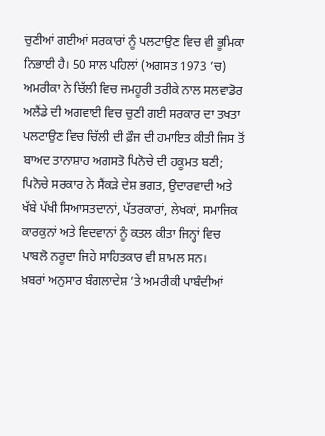ਚੁਣੀਆਂ ਗਈਆਂ ਸਰਕਾਰਾਂ ਨੂੰ ਪਲਟਾਉਣ ਵਿਚ ਵੀ ਭੂਮਿਕਾ ਨਿਭਾਈ ਹੈ। 50 ਸਾਲ ਪਹਿਲਾਂ (ਅਗਸਤ 1973 ’ਚ) ਅਮਰੀਕਾ ਨੇ ਚਿੱਲੀ ਵਿਚ ਜਮਹੂਰੀ ਤਰੀਕੇ ਨਾਲ ਸਲਵਾਡੋਰ ਅਲੈਂਡੇ ਦੀ ਅਗਵਾਈ ਵਿਚ ਚੁਣੀ ਗਈ ਸਰਕਾਰ ਦਾ ਤਖਤਾ ਪਲਟਾਉਣ ਵਿਚ ਚਿੱਲੀ ਦੀ ਫ਼ੌਜ ਦੀ ਹਮਾਇਤ ਕੀਤੀ ਜਿਸ ਤੋਂ ਬਾਅਦ ਤਾਨਾਸ਼ਾਹ ਅਗਸਤੋ ਪਿਨੋਚੇ ਦੀ ਹਕੂਮਤ ਬਣੀ; ਪਿਨੋਚੇ ਸਰਕਾਰ ਨੇ ਸੈਂਕੜੇ ਦੇਸ਼ ਭਗਤ, ਉਦਾਰਵਾਦੀ ਅਤੇ ਖੱਬੇ ਪੱਖੀ ਸਿਆਸਤਦਾਨਾਂ, ਪੱਤਰਕਾਰਾਂ, ਲੇਖਕਾਂ, ਸਮਾਜਿਕ ਕਾਰਕੁਨਾਂ ਅਤੇ ਵਿਦਵਾਨਾਂ ਨੂੰ ਕਤਲ ਕੀਤਾ ਜਿਨ੍ਹਾਂ ਵਿਚ ਪਾਬਲੋ ਨਰੂਦਾ ਜਿਹੇ ਸਾਹਿਤਕਾਰ ਵੀ ਸ਼ਾਮਲ ਸਨ।
ਖ਼ਬਰਾਂ ਅਨੁਸਾਰ ਬੰਗਲਾਦੇਸ਼ ’ਤੇ ਅਮਰੀਕੀ ਪਾਬੰਦੀਆਂ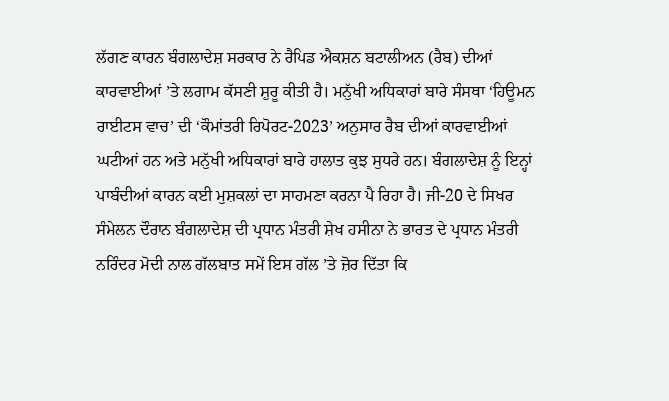ਲੱਗਣ ਕਾਰਨ ਬੰਗਲਾਦੇਸ਼ ਸਰਕਾਰ ਨੇ ਰੈਪਿਡ ਐਕਸ਼ਨ ਬਟਾਲੀਅਨ (ਰੈਬ) ਦੀਆਂ ਕਾਰਵਾਈਆਂ ’ਤੇ ਲਗਾਮ ਕੱਸਣੀ ਸ਼ੁਰੂ ਕੀਤੀ ਹੈ। ਮਨੁੱਖੀ ਅਧਿਕਾਰਾਂ ਬਾਰੇ ਸੰਸਥਾ ‘ਹਿਊਮਨ ਰਾਈਟਸ ਵਾਚ’ ਦੀ ‘ਕੌਮਾਂਤਰੀ ਰਿਪੋਰਟ-2023’ ਅਨੁਸਾਰ ਰੈਬ ਦੀਆਂ ਕਾਰਵਾਈਆਂ ਘਟੀਆਂ ਹਨ ਅਤੇ ਮਨੁੱਖੀ ਅਧਿਕਾਰਾਂ ਬਾਰੇ ਹਾਲਾਤ ਕੁਝ ਸੁਧਰੇ ਹਨ। ਬੰਗਲਾਦੇਸ਼ ਨੂੰ ਇਨ੍ਹਾਂ ਪਾਬੰਦੀਆਂ ਕਾਰਨ ਕਈ ਮੁਸ਼ਕਲਾਂ ਦਾ ਸਾਹਮਣਾ ਕਰਨਾ ਪੈ ਰਿਹਾ ਹੈ। ਜੀ-20 ਦੇ ਸਿਖਰ ਸੰਮੇਲਨ ਦੌਰਾਨ ਬੰਗਲਾਦੇਸ਼ ਦੀ ਪ੍ਰਧਾਨ ਮੰਤਰੀ ਸ਼ੇਖ ਹਸੀਨਾ ਨੇ ਭਾਰਤ ਦੇ ਪ੍ਰਧਾਨ ਮੰਤਰੀ ਨਰਿੰਦਰ ਮੋਦੀ ਨਾਲ ਗੱਲਬਾਤ ਸਮੇਂ ਇਸ ਗੱਲ ’ਤੇ ਜ਼ੋਰ ਦਿੱਤਾ ਕਿ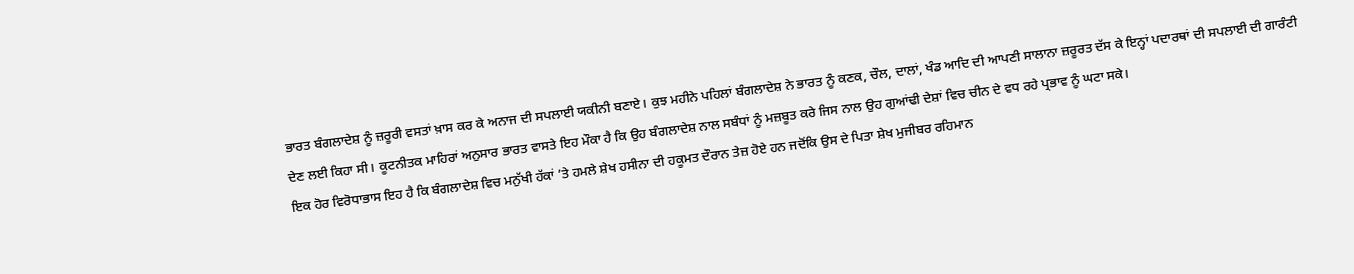ਭਾਰਤ ਬੰਗਲਾਦੇਸ਼ ਨੂੰ ਜ਼ਰੂਰੀ ਵਸਤਾਂ ਖ਼ਾਸ ਕਰ ਕੇ ਅਨਾਜ ਦੀ ਸਪਲਾਈ ਯਕੀਨੀ ਬਣਾਏ। ਕੁਝ ਮਹੀਨੇ ਪਹਿਲਾਂ ਬੰਗਲਾਦੇਸ਼ ਨੇ ਭਾਰਤ ਨੂੰ ਕਣਕ, ਚੌਲ, ਦਾਲਾਂ, ਖੰਡ ਆਦਿ ਦੀ ਆਪਣੀ ਸਾਲਾਨਾ ਜ਼ਰੂਰਤ ਦੱਸ ਕੇ ਇਨ੍ਹਾਂ ਪਦਾਰਥਾਂ ਦੀ ਸਪਲਾਈ ਦੀ ਗਾਰੰਟੀ ਦੇਣ ਲਈ ਕਿਹਾ ਸੀ। ਕੂਟਨੀਤਕ ਮਾਹਿਰਾਂ ਅਨੁਸਾਰ ਭਾਰਤ ਵਾਸਤੇ ਇਹ ਮੌਕਾ ਹੈ ਕਿ ਉਹ ਬੰਗਲਾਦੇਸ਼ ਨਾਲ ਸਬੰਧਾਂ ਨੂੰ ਮਜ਼ਬੂਤ ਕਰੇ ਜਿਸ ਨਾਲ ਉਹ ਗੁਆਂਢੀ ਦੇਸ਼ਾਂ ਵਿਚ ਚੀਨ ਦੇ ਵਧ ਰਹੇ ਪ੍ਰਭਾਵ ਨੂੰ ਘਟਾ ਸਕੇ।
ਇਕ ਹੋਰ ਵਿਰੋਧਾਭਾਸ ਇਹ ਹੈ ਕਿ ਬੰਗਲਾਦੇਸ਼ ਵਿਚ ਮਨੁੱਖੀ ਹੱਕਾਂ ’ਤੇ ਹਮਲੇ ਸ਼ੇਖ ਹਸੀਨਾ ਦੀ ਹਕੂਮਤ ਦੌਰਾਨ ਤੇਜ਼ ਹੋਏ ਹਨ ਜਦੋਂਕਿ ਉਸ ਦੇ ਪਿਤਾ ਸ਼ੇਖ ਮੁਜੀਬਰ ਰਹਿਮਾਨ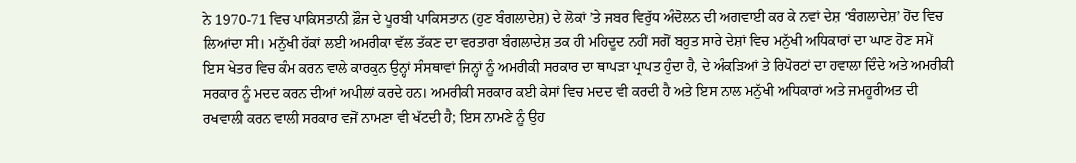ਨੇ 1970-71 ਵਿਚ ਪਾਕਿਸਤਾਨੀ ਫ਼ੌਜ ਦੇ ਪੂਰਬੀ ਪਾਕਿਸਤਾਨ (ਹੁਣ ਬੰਗਲਾਦੇਸ਼) ਦੇ ਲੋਕਾਂ ’ਤੇ ਜਬਰ ਵਿਰੁੱਧ ਅੰਦੋਲਨ ਦੀ ਅਗਵਾਈ ਕਰ ਕੇ ਨਵਾਂ ਦੇਸ਼ ‘ਬੰਗਲਾਦੇਸ਼’ ਹੋਂਦ ਵਿਚ ਲਿਆਂਦਾ ਸੀ। ਮਨੁੱਖੀ ਹੱਕਾਂ ਲਈ ਅਮਰੀਕਾ ਵੱਲ ਤੱਕਣ ਦਾ ਵਰਤਾਰਾ ਬੰਗਲਾਦੇਸ਼ ਤਕ ਹੀ ਮਹਿਦੂਦ ਨਹੀਂ ਸਗੋਂ ਬਹੁਤ ਸਾਰੇ ਦੇਸ਼ਾਂ ਵਿਚ ਮਨੁੱਖੀ ਅਧਿਕਾਰਾਂ ਦਾ ਘਾਣ ਹੋਣ ਸਮੇਂ ਇਸ ਖੇਤਰ ਵਿਚ ਕੰਮ ਕਰਨ ਵਾਲੇ ਕਾਰਕੁਨ ਉਨ੍ਹਾਂ ਸੰਸਥਾਵਾਂ ਜਿਨ੍ਹਾਂ ਨੂੰ ਅਮਰੀਕੀ ਸਰਕਾਰ ਦਾ ਥਾਪੜਾ ਪ੍ਰਾਪਤ ਹੁੰਦਾ ਹੈ, ਦੇ ਅੰਕੜਿਆਂ ਤੇ ਰਿਪੋਰਟਾਂ ਦਾ ਹਵਾਲਾ ਦਿੰਦੇ ਅਤੇ ਅਮਰੀਕੀ ਸਰਕਾਰ ਨੂੰ ਮਦਦ ਕਰਨ ਦੀਆਂ ਅਪੀਲਾਂ ਕਰਦੇ ਹਨ। ਅਮਰੀਕੀ ਸਰਕਾਰ ਕਈ ਕੇਸਾਂ ਵਿਚ ਮਦਦ ਵੀ ਕਰਦੀ ਹੈ ਅਤੇ ਇਸ ਨਾਲ ਮਨੁੱਖੀ ਅਧਿਕਾਰਾਂ ਅਤੇ ਜਮਹੂਰੀਅਤ ਦੀ ਰਖਵਾਲੀ ਕਰਨ ਵਾਲੀ ਸਰਕਾਰ ਵਜੋਂ ਨਾਮਣਾ ਵੀ ਖੱਟਦੀ ਹੈ; ਇਸ ਨਾਮਣੇ ਨੂੰ ਉਹ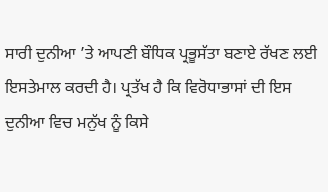ਸਾਰੀ ਦੁਨੀਆ ’ਤੇ ਆਪਣੀ ਬੌਧਿਕ ਪ੍ਰਭੂਸੱਤਾ ਬਣਾਏ ਰੱਖਣ ਲਈ ਇਸਤੇਮਾਲ ਕਰਦੀ ਹੈ। ਪ੍ਰਤੱਖ ਹੈ ਕਿ ਵਿਰੋਧਾਭਾਸਾਂ ਦੀ ਇਸ ਦੁਨੀਆ ਵਿਚ ਮਨੁੱਖ ਨੂੰ ਕਿਸੇ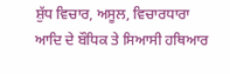ਸ਼ੁੱਧ ਵਿਚਾਰ, ਅਸੂਲ, ਵਿਚਾਰਧਾਰਾ ਆਦਿ ਦੇ ਬੌਧਿਕ ਤੇ ਸਿਆਸੀ ਹਥਿਆਰ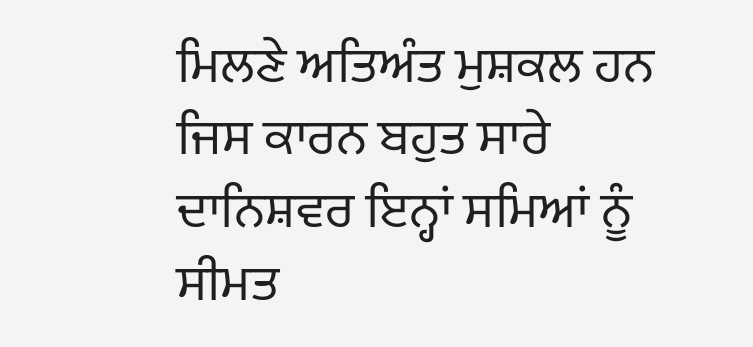ਮਿਲਣੇ ਅਤਿਅੰਤ ਮੁਸ਼ਕਲ ਹਨ ਜਿਸ ਕਾਰਨ ਬਹੁਤ ਸਾਰੇ ਦਾਨਿਸ਼ਵਰ ਇਨ੍ਹਾਂ ਸਮਿਆਂ ਨੂੰ ਸੀਮਤ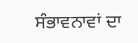ਸੰਭਾਵਨਾਵਾਂ ਦਾ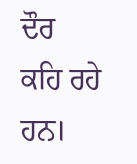ਦੌਰ ਕਹਿ ਰਹੇ ਹਨ।